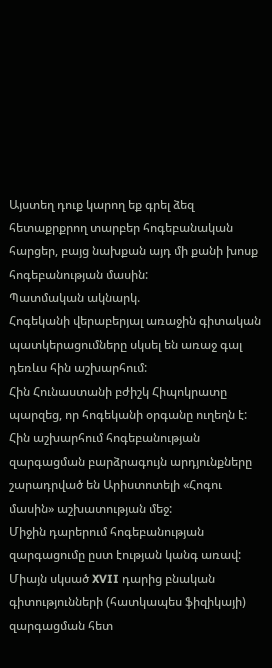Այստեղ դուք կարող եք գրել ձեզ հետաքրքրող տարբեր հոգեբանական հարցեր, բայց նախքան այդ մի քանի խոսք հոգեբանության մասին:
Պատմական ակնարկ.
Հոգեկանի վերաբերյալ առաջին գիտական պատկերացումները սկսել են առաջ գալ դեռևս հին աշխարհում:
Հին Հունաստանի բժիշկ Հիպոկրատը պարզեց, որ հոգեկանի օրգանը ուղեղն է:
Հին աշխարհում հոգեբանության զարգացման բարձրագույն արդյունքները շարադրված են Արիստոտելի «Հոգու մասին» աշխատության մեջ:
Միջին դարերում հոգեբանության զարգացումը ըստ էության կանգ առավ: Միայն սկսած XVII դարից բնական գիտությունների (հատկապես ֆիզիկայի) զարգացման հետ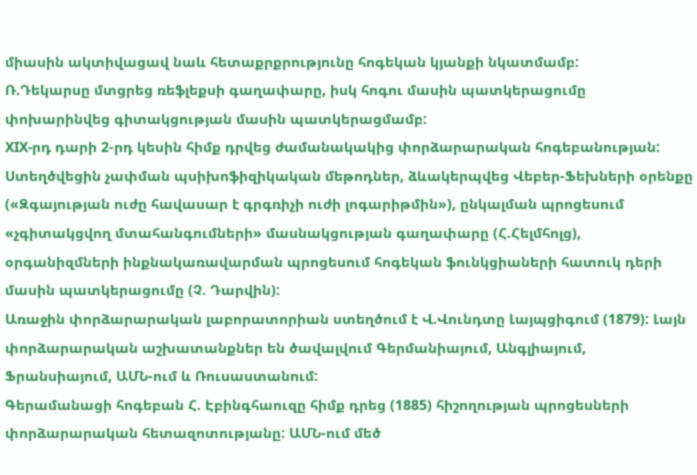միասին ակտիվացավ նաև հետաքրքրությունը հոգեկան կյանքի նկատմամբ:
Ռ.Դեկարսը մտցրեց ռեֆլեքսի գաղափարը, իսկ հոգու մասին պատկերացումը փոխարինվեց գիտակցության մասին պատկերացմամբ:
XIX-րդ դարի 2-րդ կեսին հիմք դրվեց ժամանակակից փորձարարական հոգեբանության: Ստեղծվեցին չափման պսիխոֆիզիկական մեթոդներ, ձևակերպվեց Վեբեր-Ֆեխների օրենքը («Զգայության ուժը հավասար է գրգռիչի ուժի լոգարիթմին»), ընկալման պրոցեսում «չգիտակցվող մտահանգումների» մասնակցության գաղափարը (Հ.Հելմհոլց), օրգանիզմների ինքնակառավարման պրոցեսում հոգեկան ֆունկցիաների հատուկ դերի մասին պատկերացումը (Չ. Դարվին):
Առաջին փորձարարական լաբորատորիան ստեղծում է Վ.Վունդտը Լայպցիգում (1879): Լայն փորձարարական աշխատանքներ են ծավալվում Գերմանիայում, Անգլիայում, Ֆրանսիայում, ԱՄՆ-ում և Ռուսաստանում:
Գերամանացի հոգեբան Հ. Էբինգհաուզը հիմք դրեց (1885) հիշողության պրոցեսների փորձարարական հետազոտությանը: ԱՄՆ-ում մեծ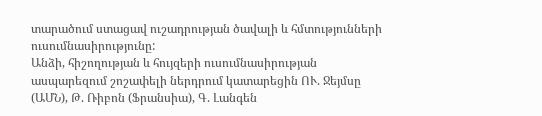տարածում ստացավ ուշադրության ծավալի և հմտությունների ուսումնասիրությունը:
Անձի, հիշողության և հույզերի ուսումնասիրության ասպարեզում շոշափելի ներդրում կատարեցին ՈՒ. Ջեյմսը (ԱՄՆ), Թ. Ռիբոն (Ֆրանսիա), Գ. Լանգեն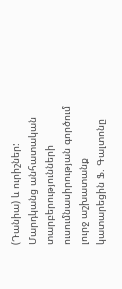(Դանիա) և ուրիշներ:
Մարդկանց անհատական տարբերությունների ուսումնասիրության գործում լուրջ աշխատանք կատարեցին Ֆ. Գալտոնը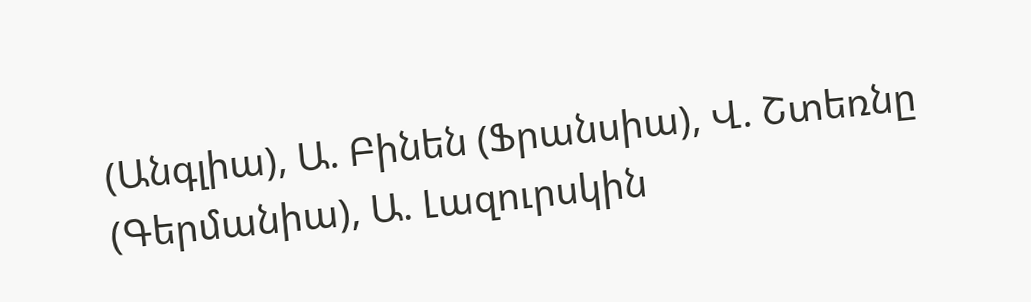(Անգլիա), Ա. Բինեն (Ֆրանսիա), Վ. Շտեռնը (Գերմանիա), Ա. Լազուրսկին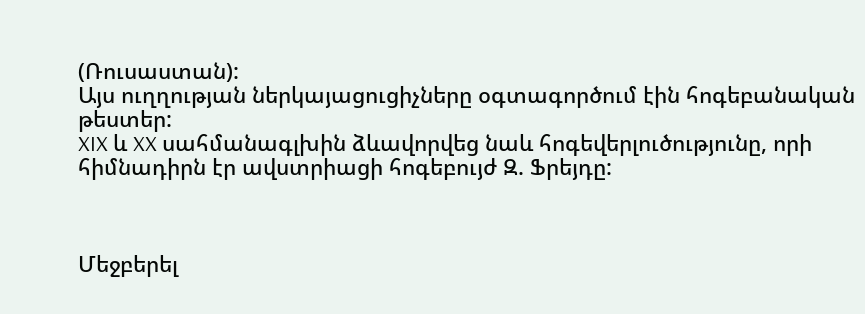(Ռուսաստան):
Այս ուղղության ներկայացուցիչները օգտագործում էին հոգեբանական թեստեր:
XIX և XX սահմանագլխին ձևավորվեց նաև հոգեվերլուծությունը, որի հիմնադիրն էր ավստրիացի հոգեբույժ Զ. Ֆրեյդը:



Մեջբերել